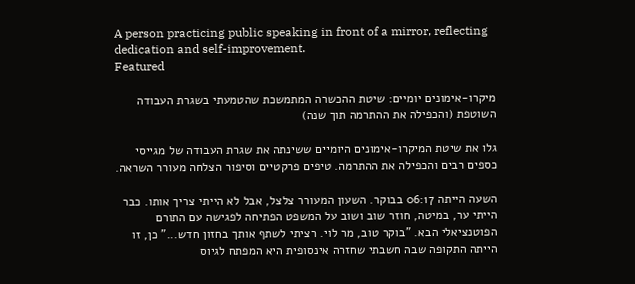A person practicing public speaking in front of a mirror, reflecting dedication and self-improvement.
Featured

מיקרו-אימונים יומיים: שיטת ההכשרה המתמשכת שהטמעתי בשגרת העבודה השוטפת (והכפילה את ההתרמה תוך שנה)

גלו את שיטת המיקרו-אימונים היומיים ששינתה את שגרת העבודה של מגייסי כספים רבים והכפילה את ההתרמה. טיפים פרקטיים וסיפור הצלחה מעורר השראה.

השעה הייתה 06:17 בבוקר. השעון המעורר צלצל, אבל לא הייתי צריך אותו. כבר הייתי ער, במיטה, חוזר שוב ושוב על המשפט הפתיחה לפגישה עם התורם הפוטנציאלי הבא. "בוקר טוב, מר לוי. רציתי לשתף אותך בחזון חדש..." כן, זו הייתה התקופה שבה חשבתי שחזרה אינסופית היא המפתח לגיוס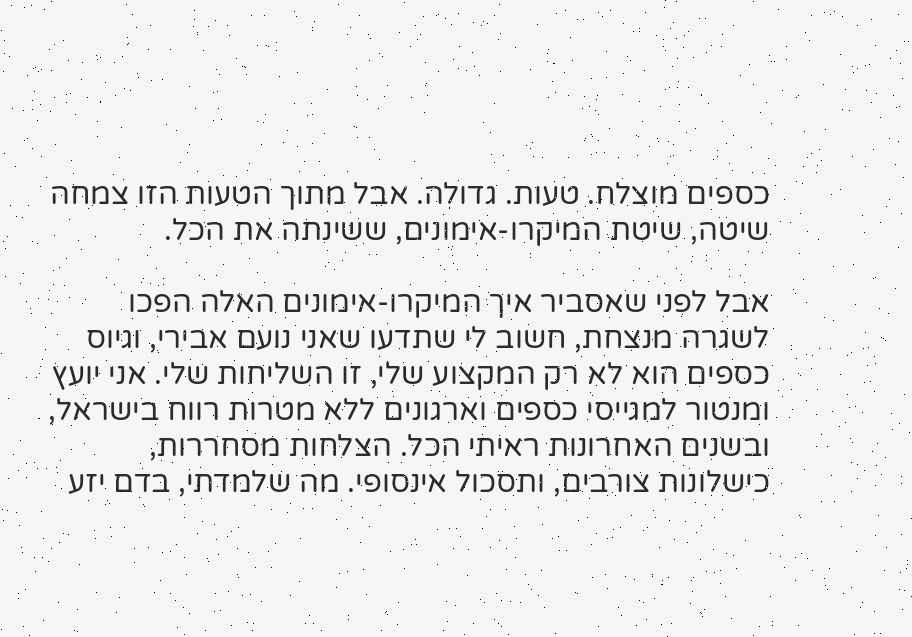כספים מוצלח. טעות. גדולה. אבל מתוך הטעות הזו צמחה שיטה, שיטת המיקרו-אימונים, ששינתה את הכל.

אבל לפני שאסביר איך המיקרו-אימונים האלה הפכו לשגרה מנצחת, חשוב לי שתדעו שאני נועם אבירי, וגיוס כספים הוא לא רק המקצוע שלי, זו השליחות שלי. אני יועץ ומנטור למגייסי כספים וארגונים ללא מטרות רווח בישראל, ובשנים האחרונות ראיתי הכל. הצלחות מסחררות, כישלונות צורבים, ותסכול אינסופי. מה שלמדתי, בדם יזע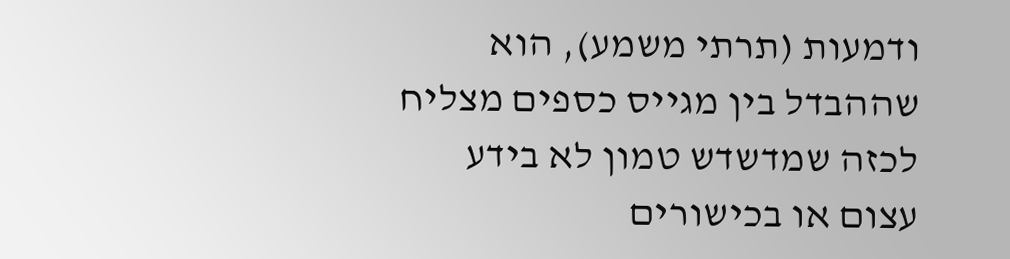ודמעות (תרתי משמע), הוא שההבדל בין מגייס כספים מצליח לכזה שמדשדש טמון לא בידע עצום או בכישורים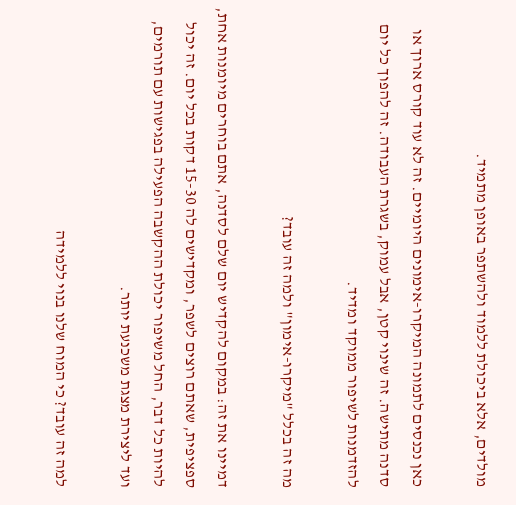מולדים, אלא ביכולת ללמוד ולהשתפר באופן מתמיד.

כאן נכנסים לתמונה המיקרו-אימונים היומיים. זה לא עוד קורס ארוך או סדנה מתישה. זה שינוי קטן, אבל עמוק, בשגרת העבודה. זה להפוך כל יום להזדמנות לשיפור ממוקד ומדיד.

מה זה בכלל "מיקרו-אימון" ולמה זה עובד?

דמיינו את זה: במקום להקדיש יום שלם לסדנה, אתם בוחרים מיומנות אחת, ספציפית, שאתם רוצים לשפר, ומקדישים לה 15-30 דקות בכל יום. זה יכול להיות כל דבר, החל משיפור יכולת ההקשבה הפעילה בפגישות עם תורמים, ועד ליצירת מצגת משכנעת יותר.

למה זה עובד? כי המוח שלנו בנוי ללמידה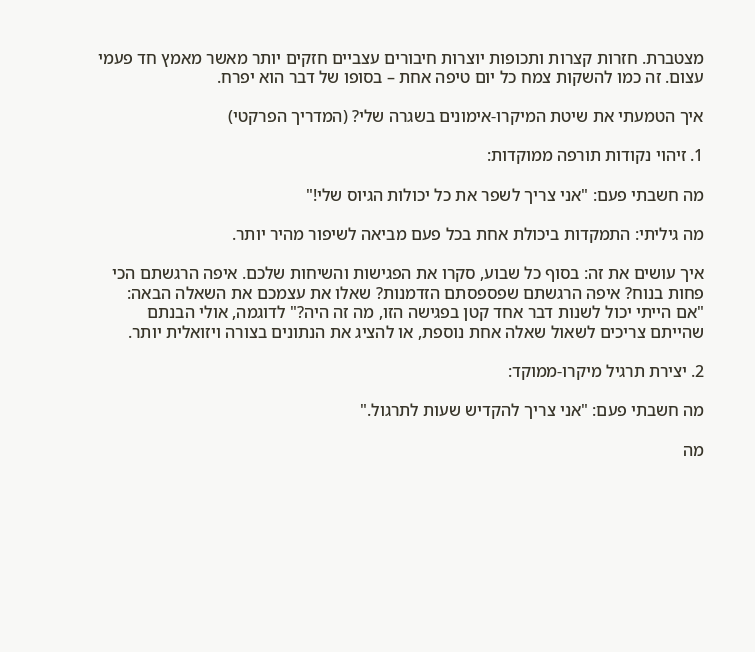מצטברת. חזרות קצרות ותכופות יוצרות חיבורים עצביים חזקים יותר מאשר מאמץ חד פעמי עצום. זה כמו להשקות צמח כל יום טיפה אחת – בסופו של דבר הוא יפרח.

איך הטמעתי את שיטת המיקרו-אימונים בשגרה שלי? (המדריך הפרקטי)

1. זיהוי נקודות תורפה ממוקדות:

מה חשבתי פעם: "אני צריך לשפר את כל יכולות הגיוס שלי!"

מה גיליתי: התמקדות ביכולת אחת בכל פעם מביאה לשיפור מהיר יותר.

איך עושים את זה: בסוף כל שבוע, סקרו את הפגישות והשיחות שלכם. איפה הרגשתם הכי פחות בנוח? איפה הרגשתם שפספסתם הזדמנות? שאלו את עצמכם את השאלה הבאה: "אם הייתי יכול לשנות דבר אחד קטן בפגישה הזו, מה זה היה?" לדוגמה, אולי הבנתם שהייתם צריכים לשאול שאלה אחת נוספת, או להציג את הנתונים בצורה ויזואלית יותר.

2. יצירת תרגיל מיקרו-ממוקד:

מה חשבתי פעם: "אני צריך להקדיש שעות לתרגול."

מה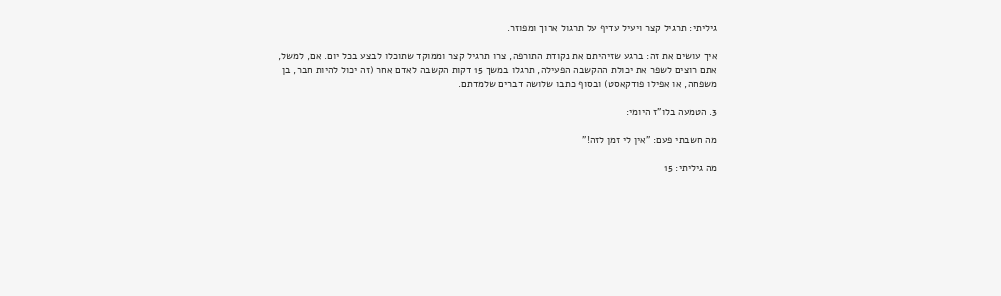גיליתי: תרגיל קצר ויעיל עדיף על תרגול ארוך ומפוזר.

איך עושים את זה: ברגע שזיהיתם את נקודת התורפה, צרו תרגיל קצר וממוקד שתוכלו לבצע בכל יום. אם, למשל, אתם רוצים לשפר את יכולת ההקשבה הפעילה, תרגלו במשך 15 דקות הקשבה לאדם אחר (זה יכול להיות חבר, בן משפחה, או אפילו פודקאסט) ובסוף כתבו שלושה דברים שלמדתם.

3. הטמעה בלו"ז היומי:

מה חשבתי פעם: "אין לי זמן לזה!"

מה גיליתי: 15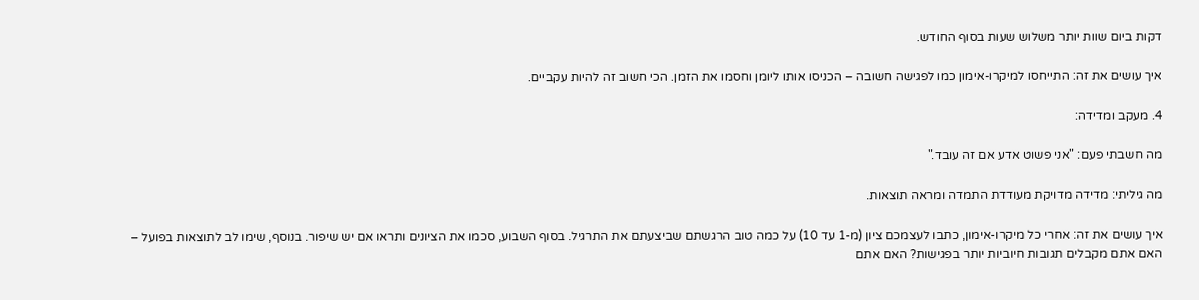דקות ביום שוות יותר משלוש שעות בסוף החודש.

איך עושים את זה: התייחסו למיקרו-אימון כמו לפגישה חשובה – הכניסו אותו ליומן וחסמו את הזמן. הכי חשוב זה להיות עקביים.

4. מעקב ומדידה:

מה חשבתי פעם: "אני פשוט אדע אם זה עובד."

מה גיליתי: מדידה מדויקת מעודדת התמדה ומראה תוצאות.

איך עושים את זה: אחרי כל מיקרו-אימון, כתבו לעצמכם ציון (מ-1 עד 10) על כמה טוב הרגשתם שביצעתם את התרגיל. בסוף השבוע, סכמו את הציונים ותראו אם יש שיפור. בנוסף, שימו לב לתוצאות בפועל – האם אתם מקבלים תגובות חיוביות יותר בפגישות? האם אתם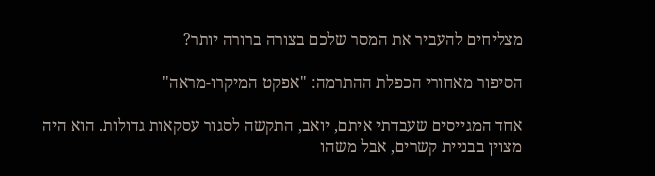מצליחים להעביר את המסר שלכם בצורה ברורה יותר?

הסיפור מאחורי הכפלת ההתרמה: "אפקט המיקרו-מראה"

אחד המגייסים שעבדתי איתם, יואב, התקשה לסגור עסקאות גדולות. הוא היה מצוין בבניית קשרים, אבל משהו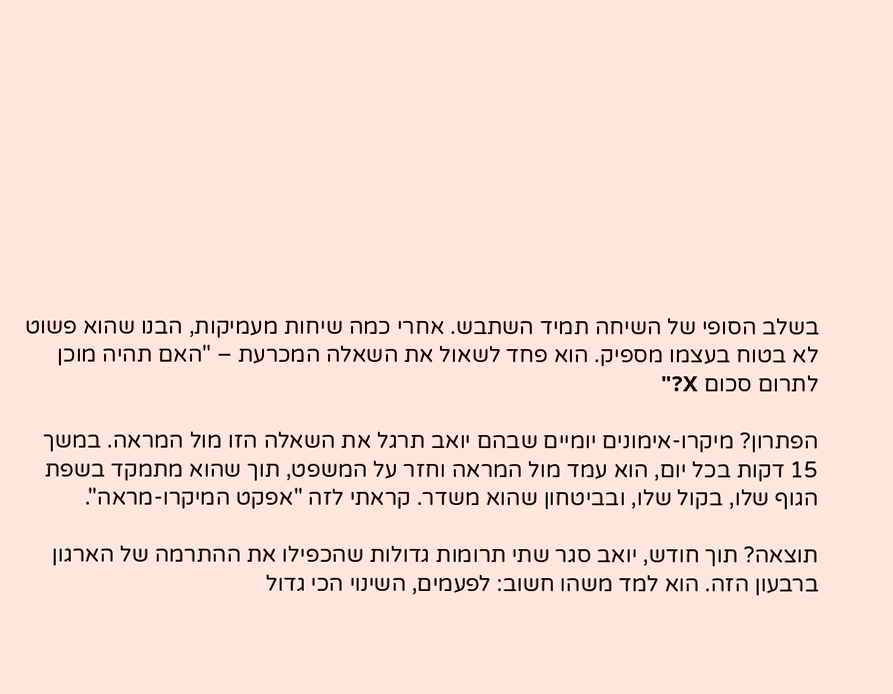בשלב הסופי של השיחה תמיד השתבש. אחרי כמה שיחות מעמיקות, הבנו שהוא פשוט לא בטוח בעצמו מספיק. הוא פחד לשאול את השאלה המכרעת – "האם תהיה מוכן לתרום סכום X?"

הפתרון? מיקרו-אימונים יומיים שבהם יואב תרגל את השאלה הזו מול המראה. במשך 15 דקות בכל יום, הוא עמד מול המראה וחזר על המשפט, תוך שהוא מתמקד בשפת הגוף שלו, בקול שלו, ובביטחון שהוא משדר. קראתי לזה "אפקט המיקרו-מראה".

תוצאה? תוך חודש, יואב סגר שתי תרומות גדולות שהכפילו את ההתרמה של הארגון ברבעון הזה. הוא למד משהו חשוב: לפעמים, השינוי הכי גדול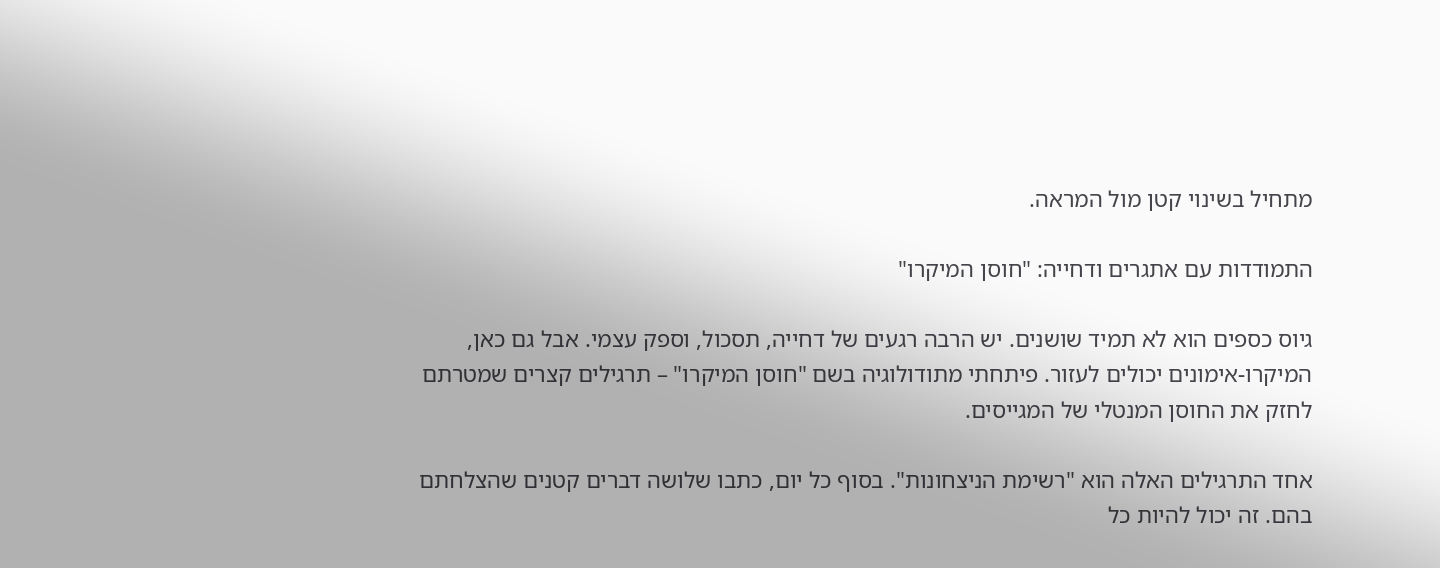מתחיל בשינוי קטן מול המראה.

התמודדות עם אתגרים ודחייה: "חוסן המיקרו"

גיוס כספים הוא לא תמיד שושנים. יש הרבה רגעים של דחייה, תסכול, וספק עצמי. אבל גם כאן, המיקרו-אימונים יכולים לעזור. פיתחתי מתודולוגיה בשם "חוסן המיקרו" – תרגילים קצרים שמטרתם לחזק את החוסן המנטלי של המגייסים.

אחד התרגילים האלה הוא "רשימת הניצחונות". בסוף כל יום, כתבו שלושה דברים קטנים שהצלחתם בהם. זה יכול להיות כל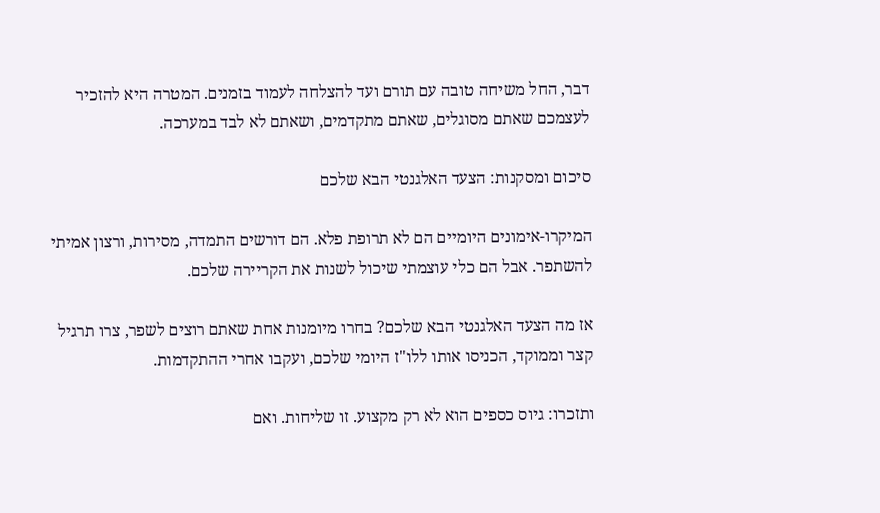דבר, החל משיחה טובה עם תורם ועד להצלחה לעמוד בזמנים. המטרה היא להזכיר לעצמכם שאתם מסוגלים, שאתם מתקדמים, ושאתם לא לבד במערכה.

סיכום ומסקנות: הצעד האלגנטי הבא שלכם

המיקרו-אימונים היומיים הם לא תרופת פלא. הם דורשים התמדה, מסירות, ורצון אמיתי להשתפר. אבל הם כלי עוצמתי שיכול לשנות את הקריירה שלכם.

אז מה הצעד האלגנטי הבא שלכם? בחרו מיומנות אחת שאתם רוצים לשפר, צרו תרגיל קצר וממוקד, הכניסו אותו ללו"ז היומי שלכם, ועקבו אחרי ההתקדמות.

ותזכרו: גיוס כספים הוא לא רק מקצוע. זו שליחות. ואם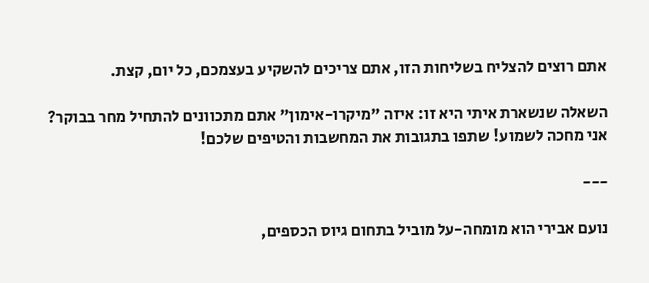אתם רוצים להצליח בשליחות הזו, אתם צריכים להשקיע בעצמכם, כל יום, קצת.

השאלה שנשארת איתי היא זו: איזה "מיקרו-אימון" אתם מתכוונים להתחיל מחר בבוקר? אני מחכה לשמוע! שתפו בתגובות את המחשבות והטיפים שלכם!

---

נועם אבירי הוא מומחה-על מוביל בתחום גיוס הכספים,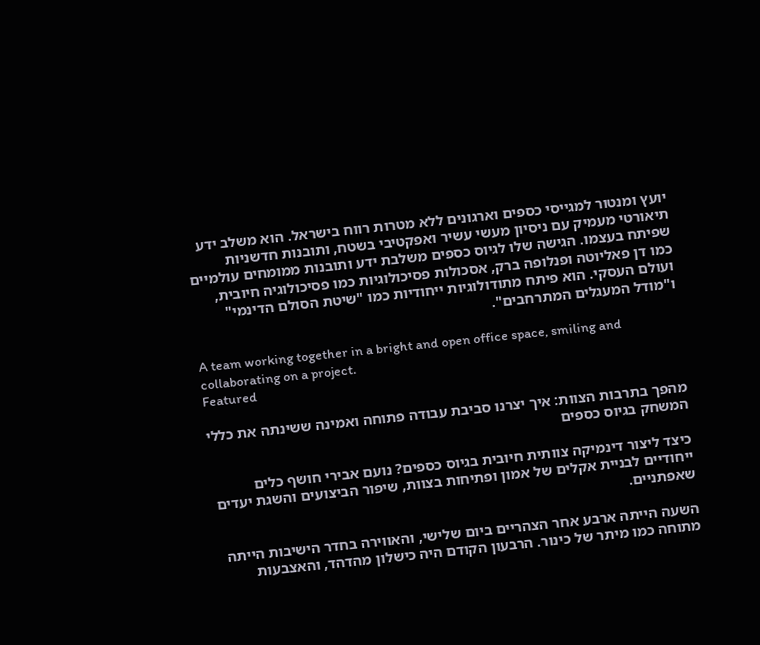יועץ ומנטור למגייסי כספים וארגונים ללא מטרות רווח בישראל. הוא משלב ידע תיאורטי מעמיק עם ניסיון מעשי עשיר ואפקטיבי בשטח, ותובנות חדשניות שפיתח בעצמו. הגישה שלו לגיוס כספים משלבת ידע ותובנות ממומחים עולמיים כמו דן פאליוטה ופנלופה ברק, אסכולות פסיכולוגיות כמו פסיכולוגיה חיובית, ועולם העסקי. הוא פיתח מתודולוגיות ייחודיות כמו "שיטת הסולם הדינמי" ו"מודל המעגלים המתרחבים".

A team working together in a bright and open office space, smiling and collaborating on a project.
Featured

מהפך בתרבות הצוות: איך יצרנו סביבת עבודה פתוחה ואמינה ששינתה את כללי המשחק בגיוס כספים

כיצד ליצור דינמיקה צוותית חיובית בגיוס כספים? נועם אבירי חושף כלים ייחודיים לבניית אקלים של אמון ופתיחות בצוות, שיפור הביצועים והשגת יעדים שאפתניים.

השעה הייתה ארבע אחר הצהריים ביום שלישי, והאווירה בחדר הישיבות הייתה מתוחה כמו מיתר של כינור. הרבעון הקודם היה כישלון מהדהד, והאצבעות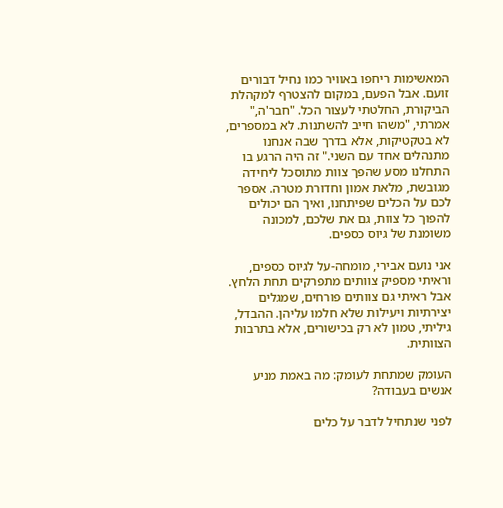המאשימות ריחפו באוויר כמו נחיל דבורים זועם. אבל הפעם, במקום להצטרף למקהלת הביקורת, החלטתי לעצור הכל. "חבר'ה," אמרתי, "משהו חייב להשתנות. לא במספרים, לא בטקטיקות, אלא בדרך שבה אנחנו מתנהלים אחד עם השני." זה היה הרגע בו התחלנו מסע שהפך צוות מתוסכל ליחידה מגובשת, מלאת אמון וחדורת מטרה. אספר לכם על הכלים שפיתחנו, ואיך הם יכולים להפוך כל צוות, גם את שלכם, למכונה משומנת של גיוס כספים.

אני נועם אבירי, מומחה-על לגיוס כספים, וראיתי מספיק צוותים מתפרקים תחת הלחץ. אבל ראיתי גם צוותים פורחים, שמגלים יצירתיות ויעילות שלא חלמו עליהן. ההבדל, גיליתי, טמון לא רק בכישורים, אלא בתרבות הצוותית.

העומק שמתחת לעומק: מה באמת מניע אנשים בעבודה?

לפני שנתחיל לדבר על כלים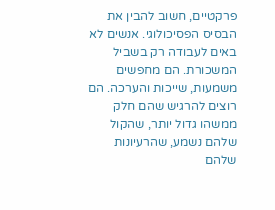פרקטיים, חשוב להבין את הבסיס הפסיכולוגי. אנשים לא באים לעבודה רק בשביל המשכורת. הם מחפשים משמעות, שייכות והערכה. הם רוצים להרגיש שהם חלק ממשהו גדול יותר, שהקול שלהם נשמע, שהרעיונות שלהם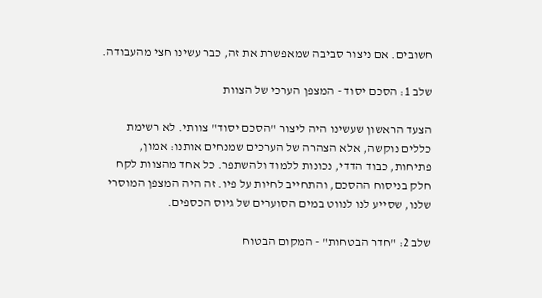חשובים. אם ניצור סביבה שמאפשרת את זה, כבר עשינו חצי מהעבודה.

שלב 1: הסכם יסוד - המצפן הערכי של הצוות

הצעד הראשון שעשינו היה ליצור "הסכם יסוד" צוותי. לא רשימת כללים נוקשה, אלא הצהרה של הערכים שמנחים אותנו: אמון, פתיחות, כבוד הדדי, נכונות ללמוד ולהשתפר. כל אחד מהצוות לקח חלק בניסוח ההסכם, והתחייב לחיות על פיו. זה היה המצפן המוסרי שלנו, שסייע לנו לנווט במים הסוערים של גיוס הכספים.

שלב 2: "חדר הבטחות" - המקום הבטוח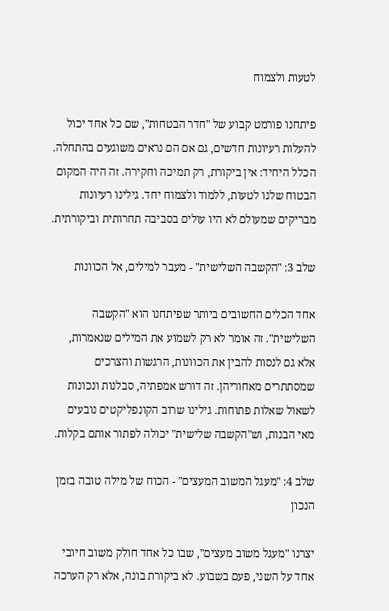לטעות ולצמוח

פיתחנו פורמט קבוע של "חדר הבטחות", שם כל אחד יכול להעלות רעיונות חדשים, גם אם הם נראים משוגעים בהתחלה. הכלל היחיד: אין ביקורת, רק תמיכה וחקירה. זה היה המקום הבטוח שלנו לטעות, ללמוד ולצמוח יחד. גילינו רעיונות מבריקים שמעולם לא היו עולים בסביבה תחרותית וביקורתית.

שלב 3: "הקשבה השלישית" - מעבר למילים, אל הכוונות

אחד הכלים החשובים ביותר שפיתחנו הוא "הקשבה השלישית". זה אומר לא רק לשמוע את המילים שנאמרות, אלא גם לנסות להבין את הכוונות, הרגשות והצרכים שמסתתרים מאחוריהן. זה דורש אמפתיה, סבלנות ונכונות לשאול שאלות פתוחות. גילינו שרוב הקונפליקטים נובעים מאי הבנות, וש"הקשבה שלישית" יכולה לפתור אותם בקלות.

שלב 4: "מעגל המשוב המעצים" - הכוח של מילה טובה בזמן הנכון

יצרנו "מעגל משוב מעצים", שבו כל אחד חולק משוב חיובי אחד על השני, פעם בשבוע. לא ביקורת בונה, אלא רק הערכה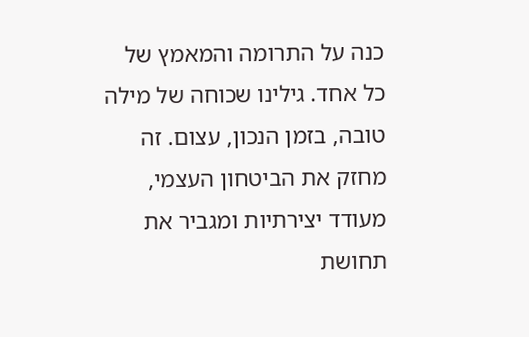כנה על התרומה והמאמץ של כל אחד. גילינו שכוחה של מילה טובה, בזמן הנכון, עצום. זה מחזק את הביטחון העצמי, מעודד יצירתיות ומגביר את תחושת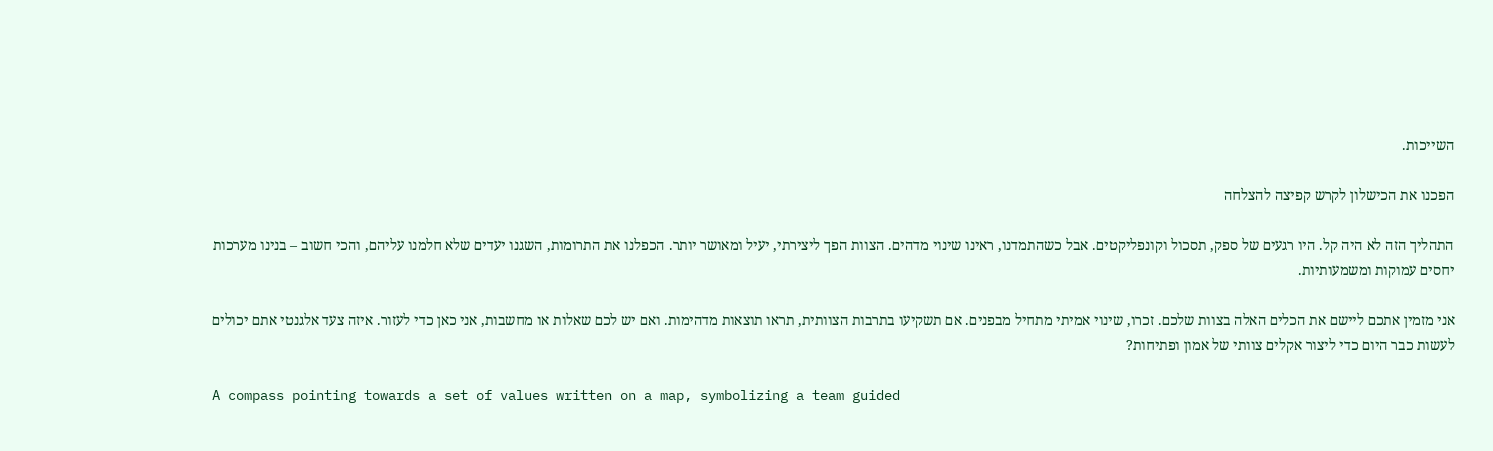השייכות.

הפכנו את הכישלון לקרש קפיצה להצלחה

התהליך הזה לא היה קל. היו רגעים של ספק, תסכול וקונפליקטים. אבל כשהתמדנו, ראינו שינוי מדהים. הצוות הפך ליצירתי, יעיל ומאושר יותר. הכפלנו את התרומות, השגנו יעדים שלא חלמנו עליהם, והכי חשוב – בנינו מערכות יחסים עמוקות ומשמעותיות.

אני מזמין אתכם ליישם את הכלים האלה בצוות שלכם. זכרו, שינוי אמיתי מתחיל מבפנים. אם תשקיעו בתרבות הצוותית, תראו תוצאות מדהימות. ואם יש לכם שאלות או מחשבות, אני כאן כדי לעזור. איזה צעד אלגנטי אתם יכולים לעשות כבר היום כדי ליצור אקלים צוותי של אמון ופתיחות?

A compass pointing towards a set of values written on a map, symbolizing a team guided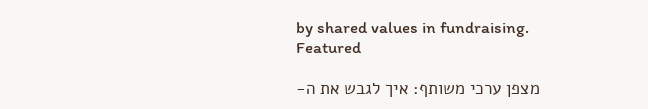by shared values in fundraising.
Featured

מצפן ערכי משותף: איך לגבש את ה-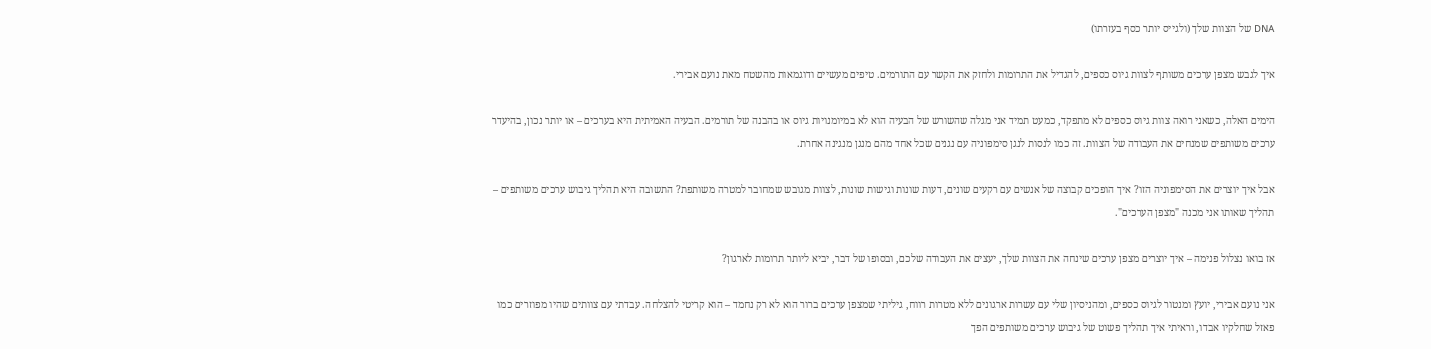DNA של הצוות שלך (ולגייס יותר כסף בעזרתו)

איך לגבש מצפן ערכים משותף לצוות גיוס כספים, להגדיל את התרומות ולחזק את הקשר עם התורמים. טיפים מעשיים ודוגמאות מהשטח מאת נועם אבירי.

הימים האלה, כשאני רואה צוות גיוס כספים לא מתפקד, כמעט תמיד אני מגלה שהשורש של הבעיה הוא לא במיומנויות גיוס או בהבנה של תורמים. הבעיה האמיתית היא בערכים – או יותר נכון, בהיעדר ערכים משותפים שמנחים את העבודה של הצוות. זה כמו לנסות לנגן סימפוניה עם נגנים שכל אחד מהם מנגן מנגינה אחרת.

אבל איך יוצרים את הסימפוניה הזו? איך הופכים קבוצה של אנשים עם רקעים שונים, דעות שונות וגישות שונות, לצוות מגובש שמחובר למטרה משותפת? התשובה היא תהליך גיבוש ערכים משותפים – תהליך שאותו אני מכנה "מצפן הערכים".

אז בואו נצלול פנימה – איך יוצרים מצפן ערכים שינחה את הצוות שלך, יעצים את העבודה שלכם, ובסופו של דבר, יביא ליותר תרומות לארגון?

אני נועם אבירי, יועץ ומנטור לגיוס כספים, ומהניסיון שלי עם עשרות ארגונים ללא מטרות רווח, גיליתי שמצפן ערכים ברור הוא לא רק נחמד – הוא קריטי להצלחה. עבדתי עם צוותים שהיו מפוזרים כמו פאזל שחלקיו אבדו, וראיתי איך תהליך פשוט של גיבוש ערכים משותפים הפך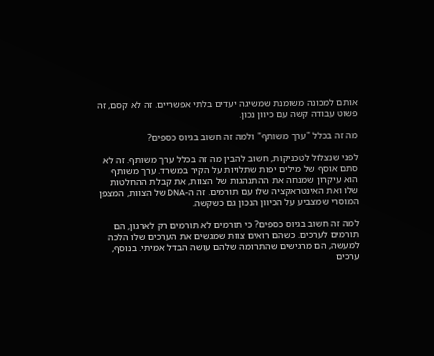אותם למכונה משומנת שמשיגה יעדים בלתי אפשריים. זה לא קסם, זה פשוט עבודה קשה עם כיוון נכון.

מה זה בכלל "ערך משותף" ולמה זה חשוב בגיוס כספים?

לפני שנצלול לטכניקות, חשוב להבין מה זה בכלל ערך משותף. זה לא סתם אוסף של מילים יפות שתלויות על הקיר במשרד. ערך משותף הוא עיקרון שמנחה את ההתנהגות של הצוות, את קבלת ההחלטות שלו ואת האינטראקציה שלו עם תורמים. זה ה-DNA של הצוות, המצפן המוסרי שמצביע על הכיוון הנכון גם כשקשה.

למה זה חשוב בגיוס כספים? כי תורמים לא תורמים רק לארגון, הם תורמים לערכים. כשהם רואים צוות שמגשים את הערכים שלו הלכה למעשה, הם מרגישים שהתרומה שלהם עושה הבדל אמיתי. בנוסף, ערכים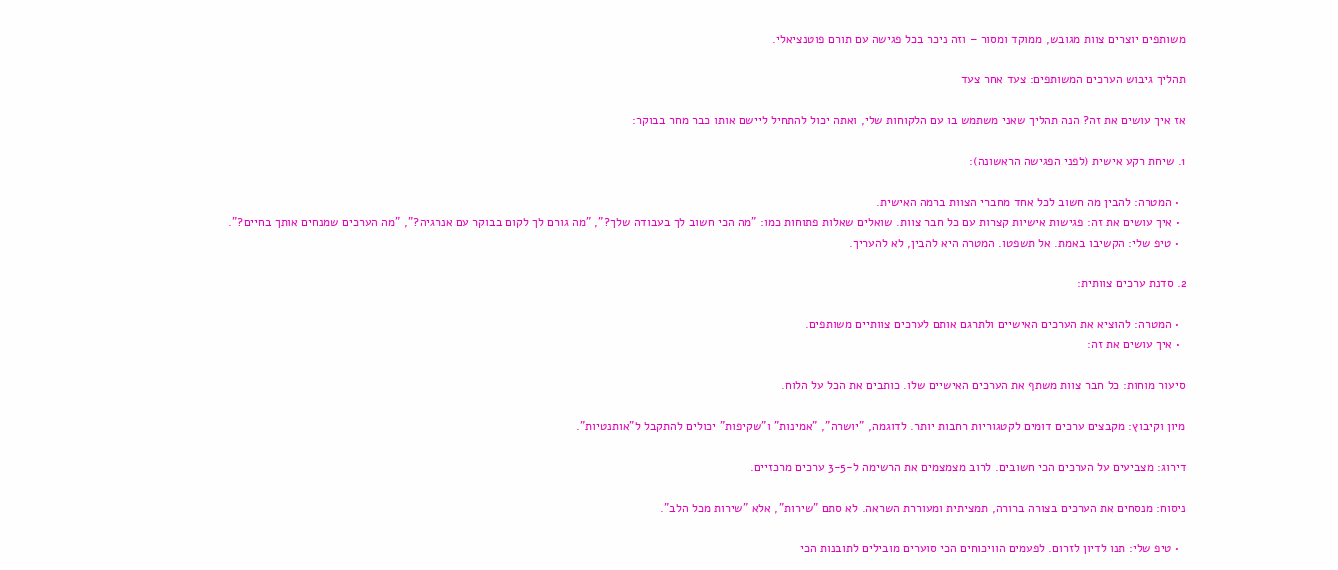משותפים יוצרים צוות מגובש, ממוקד ומסור – וזה ניכר בכל פגישה עם תורם פוטנציאלי.

תהליך גיבוש הערכים המשותפים: צעד אחר צעד

אז איך עושים את זה? הנה תהליך שאני משתמש בו עם הלקוחות שלי, ואתה יכול להתחיל ליישם אותו כבר מחר בבוקר:

1. שיחת רקע אישית (לפני הפגישה הראשונה):

  • המטרה: להבין מה חשוב לכל אחד מחברי הצוות ברמה האישית.
  • איך עושים את זה: פגישות אישיות קצרות עם כל חבר צוות. שואלים שאלות פתוחות כמו: "מה הכי חשוב לך בעבודה שלך?", "מה גורם לך לקום בבוקר עם אנרגיה?", "מה הערכים שמנחים אותך בחיים?".
  • טיפ שלי: הקשיבו באמת. אל תשפטו. המטרה היא להבין, לא להעריך.

2. סדנת ערכים צוותית:

  • המטרה: להוציא את הערכים האישיים ולתרגם אותם לערכים צוותיים משותפים.
  • איך עושים את זה:

סיעור מוחות: כל חבר צוות משתף את הערכים האישיים שלו. כותבים את הכל על הלוח.

מיון וקיבוץ: מקבצים ערכים דומים לקטגוריות רחבות יותר. לדוגמה, "יושרה", "אמינות" ו"שקיפות" יכולים להתקבל ל"אותנטיות".

דירוג: מצביעים על הערכים הכי חשובים. לרוב מצמצמים את הרשימה ל-3-5 ערכים מרכזיים.

ניסוח: מנסחים את הערכים בצורה ברורה, תמציתית ומעוררת השראה. לא סתם "שירות", אלא "שירות מכל הלב".

  • טיפ שלי: תנו לדיון לזרום. לפעמים הוויכוחים הכי סוערים מובילים לתובנות הכי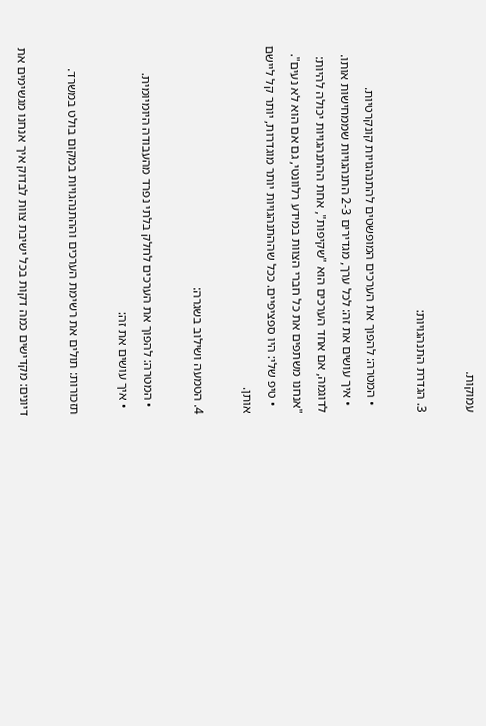עמוקות.

3. הגדרת התנהגויות:

  • המטרה: להפוך את הערכים המופשטים להתנהגויות קונקרטיות.
  • איך עושים את זה: לכל ערך, מגדירים 2-3 התנהגויות שממחישות אותו. לדוגמה, אם אחד הערכים הוא "שקיפות", אחת ההתנהגויות יכולה להיות: "אנחנו משתפים את כל חברי הצוות במידע רלוונטי, גם אם הוא לא נעים".
  • טיפ שלי: היו ספציפיים. ככל שההתנהגויות יותר מוגדרות, יותר קל ליישם אותן.

4. הטמעה ושילוב בשגרה:

  • המטרה: להפוך את הערכים לחלק בלתי נפרד מהעבודה היומיומית.
  • איך עושים את זה:

תזכורות: תולים את רשימת הערכים וההתנהגויות במקום בולט במשרד.

דיונים: מקדישים כמה דקות בכל ישיבת צוות לבדוק איך אנחנו מגשימים את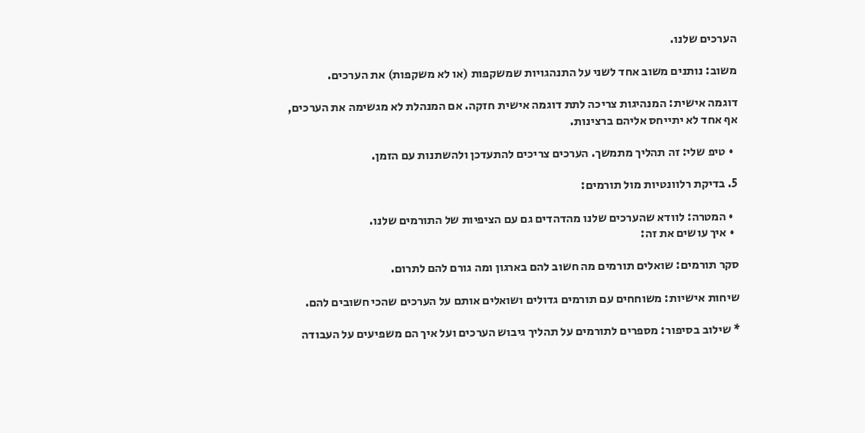הערכים שלנו.

משוב: נותנים משוב אחד לשני על התנהגויות שמשקפות (או לא משקפות) את הערכים.

דוגמה אישית: המנהיגות צריכה לתת דוגמה אישית חזקה. אם המנהלת לא מגשימה את הערכים, אף אחד לא יתייחס אליהם ברצינות.

  • טיפ שלי: זה תהליך מתמשך. הערכים צריכים להתעדכן ולהשתנות עם הזמן.

5. בדיקת רלוונטיות מול תורמים:

  • המטרה: לוודא שהערכים שלנו מהדהדים גם עם הציפיות של התורמים שלנו.
  • איך עושים את זה:

סקר תורמים: שואלים תורמים מה חשוב להם בארגון ומה גורם להם לתרום.

שיחות אישיות: משוחחים עם תורמים גדולים ושואלים אותם על הערכים שהכי חשובים להם.

* שילוב בסיפור: מספרים לתורמים על תהליך גיבוש הערכים ועל איך הם משפיעים על העבודה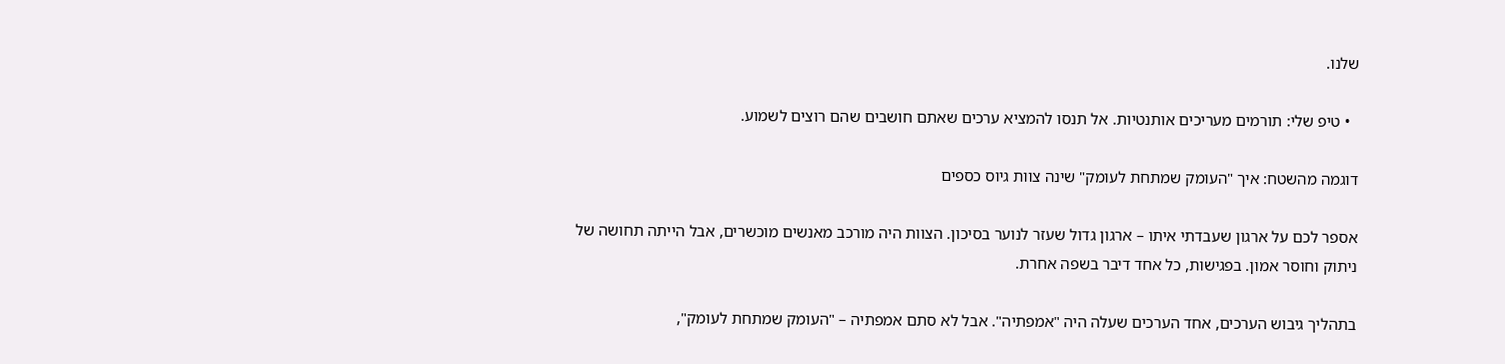שלנו.

  • טיפ שלי: תורמים מעריכים אותנטיות. אל תנסו להמציא ערכים שאתם חושבים שהם רוצים לשמוע.

דוגמה מהשטח: איך "העומק שמתחת לעומק" שינה צוות גיוס כספים

אספר לכם על ארגון שעבדתי איתו – ארגון גדול שעזר לנוער בסיכון. הצוות היה מורכב מאנשים מוכשרים, אבל הייתה תחושה של ניתוק וחוסר אמון. בפגישות, כל אחד דיבר בשפה אחרת.

בתהליך גיבוש הערכים, אחד הערכים שעלה היה "אמפתיה". אבל לא סתם אמפתיה – "העומק שמתחת לעומק",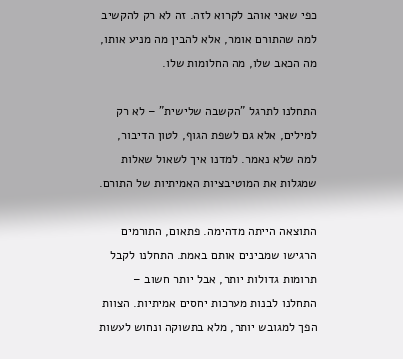כפי שאני אוהב לקרוא לזה. זה לא רק להקשיב למה שהתורם אומר, אלא להבין מה מניע אותו, מה הכאב שלו, מה החלומות שלו.

התחלנו לתרגל "הקשבה שלישית" – לא רק למילים, אלא גם לשפת הגוף, לטון הדיבור, למה שלא נאמר. למדנו איך לשאול שאלות שמגלות את המוטיבציות האמיתיות של התורם.

התוצאה הייתה מדהימה. פתאום, התורמים הרגישו שמבינים אותם באמת. התחלנו לקבל תרומות גדולות יותר, אבל יותר חשוב – התחלנו לבנות מערכות יחסים אמיתיות. הצוות הפך למגובש יותר, מלא בתשוקה ונחוש לעשות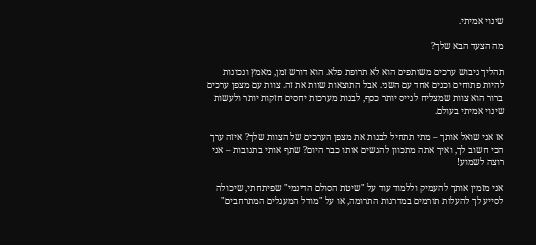שינוי אמיתי.

מה הצעד הבא שלך?

תהליך גיבוש ערכים משותפים הוא לא תרופת פלא. הוא דורש זמן, מאמץ ונכונות להיות פתוחים וכנים אחד עם השני. אבל התוצאות שוות את זה. צוות עם מצפן ערכים ברור הוא צוות שמצליח לגייס יותר כסף, לבנות מערכות יחסים חזקות יותר ולעשות שינוי אמיתי בעולם.

אז אני שואל אותך – מתי תתחיל לבנות את מצפן הערכים של הצוות שלך? איזה ערך הכי חשוב לך, ואיך אתה מתכוון להגשים אותו כבר היום? שתף אותי בתגובות – אני רוצה לשמוע!

אני מזמין אותך להעמיק וללמוד עוד על "שיטת הסולם הדינמי" שפיתחתי, שיכולה לסייע לך להעלות תורמים במדרגות התרומה, או על "מודל המעגלים המתרחבים"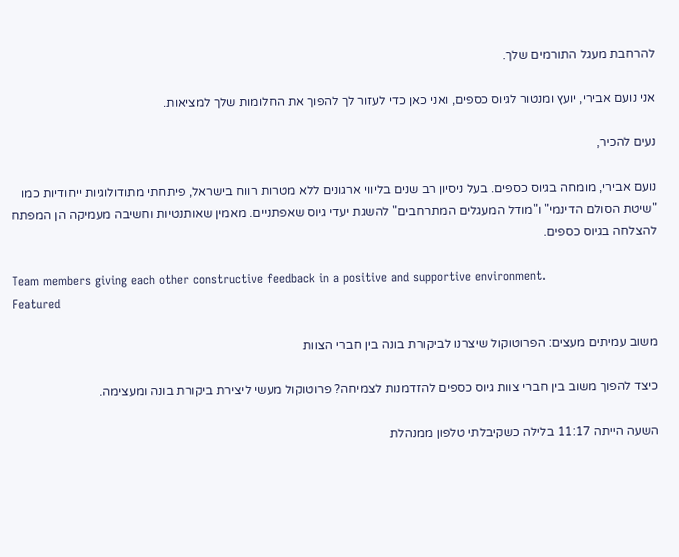להרחבת מעגל התורמים שלך.

אני נועם אבירי, יועץ ומנטור לגיוס כספים, ואני כאן כדי לעזור לך להפוך את החלומות שלך למציאות.

נעים להכיר,

נועם אבירי, מומחה בגיוס כספים. בעל ניסיון רב שנים בליווי ארגונים ללא מטרות רווח בישראל, פיתחתי מתודולוגיות ייחודיות כמו "שיטת הסולם הדינמי" ו"מודל המעגלים המתרחבים" להשגת יעדי גיוס שאפתניים. מאמין שאותנטיות וחשיבה מעמיקה הן המפתח להצלחה בגיוס כספים.

Team members giving each other constructive feedback in a positive and supportive environment.
Featured

משוב עמיתים מעצים: הפרוטוקול שיצרנו לביקורת בונה בין חברי הצוות

כיצד להפוך משוב בין חברי צוות גיוס כספים להזדמנות לצמיחה? פרוטוקול מעשי ליצירת ביקורת בונה ומעצימה.

השעה הייתה 11:17 בלילה כשקיבלתי טלפון ממנהלת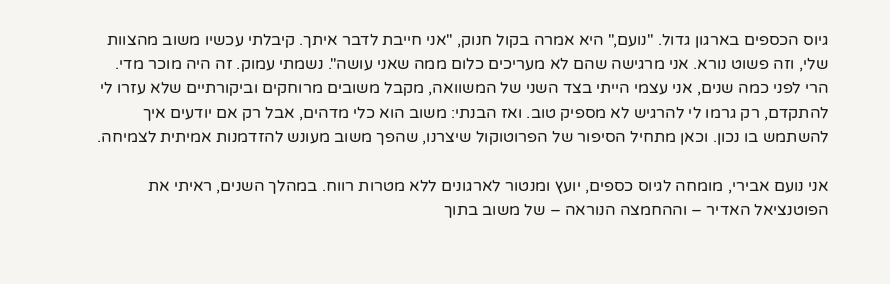גיוס הכספים בארגון גדול. "נועם," היא אמרה בקול חנוק, "אני חייבת לדבר איתך. קיבלתי עכשיו משוב מהצוות שלי, וזה פשוט נורא. אני מרגישה שהם לא מעריכים כלום ממה שאני עושה". נשמתי עמוק. זה היה מוכר מדי. הרי לפני כמה שנים, אני עצמי הייתי בצד השני של המשוואה, מקבל משובים מרוחקים וביקורתיים שלא עזרו לי להתקדם, רק גרמו לי להרגיש לא מספיק טוב. ואז הבנתי: משוב הוא כלי מדהים, אבל רק אם יודעים איך להשתמש בו נכון. וכאן מתחיל הסיפור של הפרוטוקול שיצרנו, שהפך משוב מעונש להזדמנות אמיתית לצמיחה.

אני נועם אבירי, מומחה לגיוס כספים, יועץ ומנטור לארגונים ללא מטרות רווח. במהלך השנים, ראיתי את הפוטנציאל האדיר – וההחמצה הנוראה – של משוב בתוך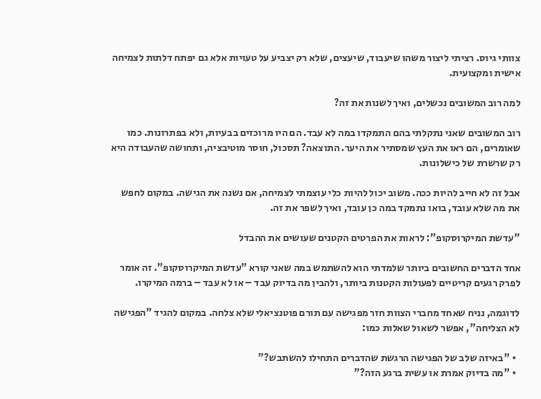צוותי גיוס. רציתי ליצור משהו שיעבוד, שיעצים, שלא רק יצביע על טעויות אלא גם יפתח דלתות לצמיחה אישית ומקצועית.

למה רוב המשובים נכשלים, ואיך לשנות את זה?

רוב המשובים שאני נתקלתי בהם התמקדו במה לא עבד. הם היו מרוכזים בבעיות, ולא בפתרונות. כמו שאומרים, הם ראו את העץ שמסתיר את היער. התוצאה? תסכול, חוסר מוטיבציה, ותחושה שהעבודה היא רק שרשרת של כישלונות.

אבל זה לא חייב להיות ככה. משוב יכול להיות כלי עוצמתי לצמיחה, אם נשנה את הגישה. במקום לחפש את מה שלא עובד, בואו נתמקד במה כן עובד, ואיך לשפר את זה.

"עדשת המיקרוסקופ": לראות את הפרטים הקטנים שעושים את ההבדל

אחד הדברים החשובים ביותר שלמדתי הוא להשתמש במה שאני קורא "עדשת המיקרוסקופ". זה אומר לפרק רגעים קריטיים לפעולות הקטנות ביותר, ולהבין מה בדיוק עבד – או לא עבד – ברמה המיקרו.

לדוגמה, נניח שאחד מחברי הצוות חזר מפגישה עם תורם פוטנציאלי שלא צלחה. במקום להגיד "הפגישה לא הצליחה", אפשר לשאול שאלות כמו:

  • "באיזה שלב של הפגישה הרגשת שהדברים התחילו להשתבש?"
  • "מה בדיוק אמרת או עשית ברגע הזה?"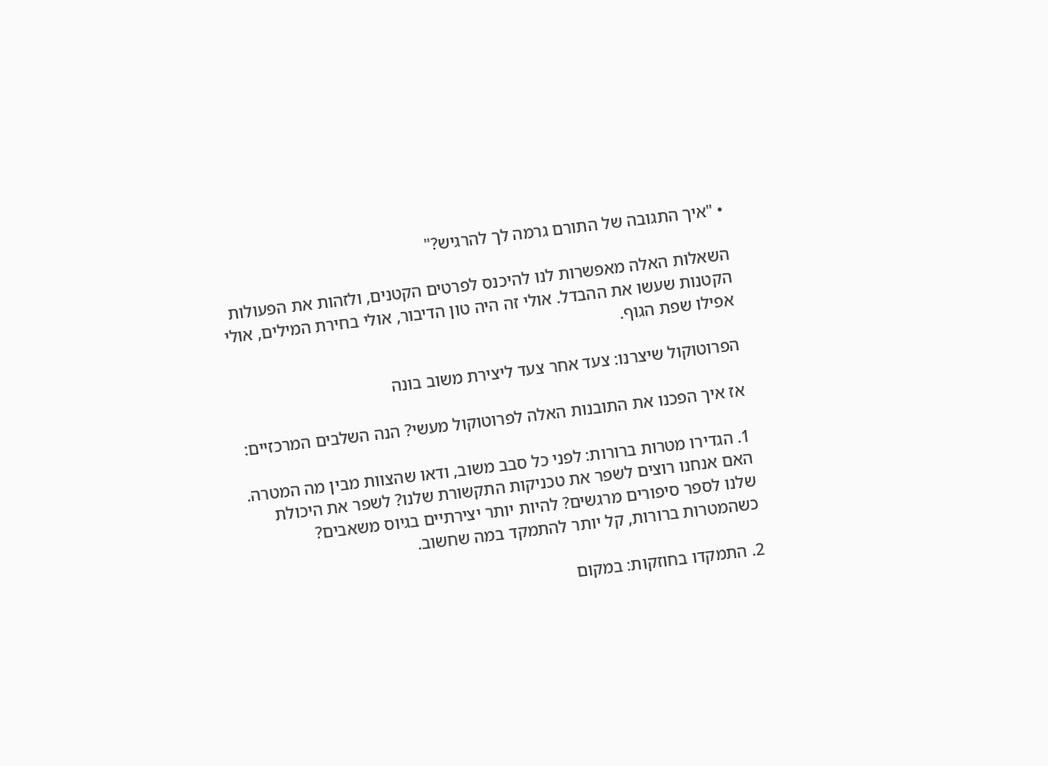• "איך התגובה של התורם גרמה לך להרגיש?"

השאלות האלה מאפשרות לנו להיכנס לפרטים הקטנים, ולזהות את הפעולות הקטנות שעשו את ההבדל. אולי זה היה טון הדיבור, אולי בחירת המילים, אולי אפילו שפת הגוף.

הפרוטוקול שיצרנו: צעד אחר צעד ליצירת משוב בונה

אז איך הפכנו את התובנות האלה לפרוטוקול מעשי? הנה השלבים המרכזיים:

1. הגדירו מטרות ברורות: לפני כל סבב משוב, ודאו שהצוות מבין מה המטרה. האם אנחנו רוצים לשפר את טכניקות התקשורת שלנו? לשפר את היכולת שלנו לספר סיפורים מרגשים? להיות יותר יצירתיים בגיוס משאבים? כשהמטרות ברורות, קל יותר להתמקד במה שחשוב.

2. התמקדו בחוזקות: במקום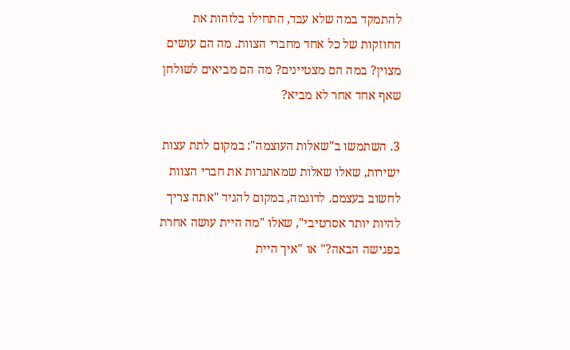להתמקד במה שלא עבד, התחילו בלזהות את החוזקות של כל אחד מחברי הצוות. מה הם עושים מצוין? במה הם מצטיינים? מה הם מביאים לשולחן שאף אחד אחר לא מביא?

3. השתמשו ב"שאלות העוצמה": במקום לתת עצות ישירות, שאלו שאלות שמאתגרות את חברי הצוות לחשוב בעצמם. לדוגמה, במקום להגיד "אתה צריך להיות יותר אסרטיבי", שאלו "מה היית עושה אחרת בפגישה הבאה?" או "איך היית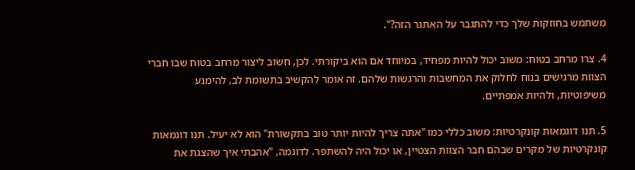משתמש בחוזקות שלך כדי להתגבר על האתגר הזה?".

4. צרו מרחב בטוח: משוב יכול להיות מפחיד, במיוחד אם הוא ביקורתי. לכן, חשוב ליצור מרחב בטוח שבו חברי הצוות מרגישים בנוח לחלוק את המחשבות והרגשות שלהם. זה אומר להקשיב בתשומת לב, להימנע משיפוטיות, ולהיות אמפתיים.

5. תנו דוגמאות קונקרטיות: משוב כללי כמו "אתה צריך להיות יותר טוב בתקשורת" הוא לא יעיל. תנו דוגמאות קונקרטיות של מקרים שבהם חבר הצוות הצטיין, או יכול היה להשתפר. לדוגמה, "אהבתי איך שהצגת את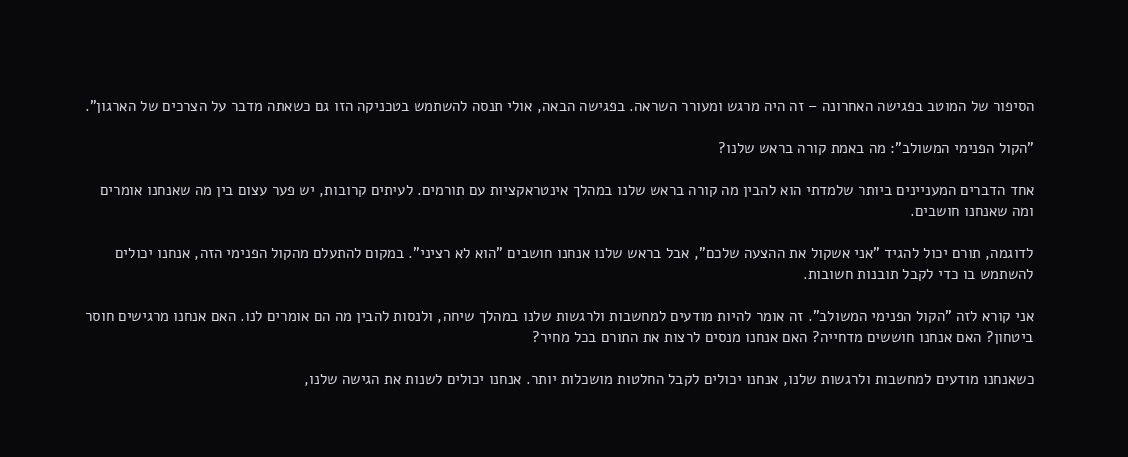הסיפור של המוטב בפגישה האחרונה – זה היה מרגש ומעורר השראה. בפגישה הבאה, אולי תנסה להשתמש בטכניקה הזו גם כשאתה מדבר על הצרכים של הארגון".

"הקול הפנימי המשולב": מה באמת קורה בראש שלנו?

אחד הדברים המעניינים ביותר שלמדתי הוא להבין מה קורה בראש שלנו במהלך אינטראקציות עם תורמים. לעיתים קרובות, יש פער עצום בין מה שאנחנו אומרים ומה שאנחנו חושבים.

לדוגמה, תורם יכול להגיד "אני אשקול את ההצעה שלכם", אבל בראש שלנו אנחנו חושבים "הוא לא רציני". במקום להתעלם מהקול הפנימי הזה, אנחנו יכולים להשתמש בו כדי לקבל תובנות חשובות.

אני קורא לזה "הקול הפנימי המשולב". זה אומר להיות מודעים למחשבות ולרגשות שלנו במהלך שיחה, ולנסות להבין מה הם אומרים לנו. האם אנחנו מרגישים חוסר ביטחון? האם אנחנו חוששים מדחייה? האם אנחנו מנסים לרצות את התורם בכל מחיר?

כשאנחנו מודעים למחשבות ולרגשות שלנו, אנחנו יכולים לקבל החלטות מושכלות יותר. אנחנו יכולים לשנות את הגישה שלנו,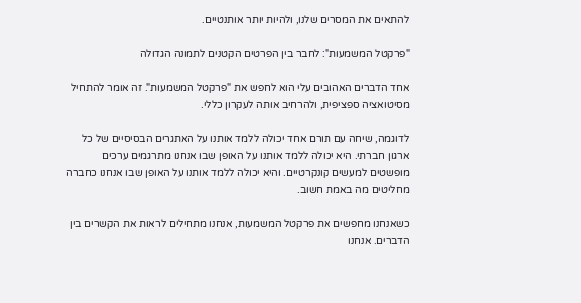להתאים את המסרים שלנו, ולהיות יותר אותנטיים.

"פרקטל המשמעות": לחבר בין הפרטים הקטנים לתמונה הגדולה

אחד הדברים האהובים עלי הוא לחפש את "פרקטל המשמעות". זה אומר להתחיל מסיטואציה ספציפית, ולהרחיב אותה לעקרון כללי.

לדוגמה, שיחה עם תורם אחד יכולה ללמד אותנו על האתגרים הבסיסיים של כל ארגון חברתי. היא יכולה ללמד אותנו על האופן שבו אנחנו מתרגמים ערכים מופשטים למעשים קונקרטיים. והיא יכולה ללמד אותנו על האופן שבו אנחנו כחברה מחליטים מה באמת חשוב.

כשאנחנו מחפשים את פרקטל המשמעות, אנחנו מתחילים לראות את הקשרים בין הדברים. אנחנו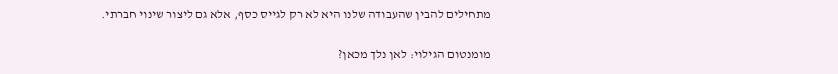מתחילים להבין שהעבודה שלנו היא לא רק לגייס כסף, אלא גם ליצור שינוי חברתי.

מומנטום הגילוי: לאן נלך מכאן?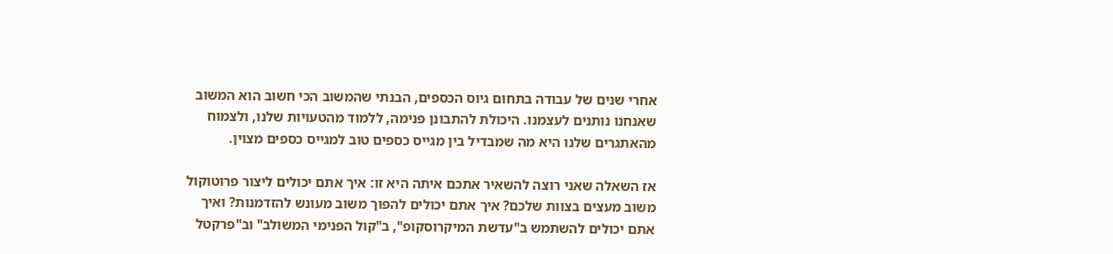אחרי שנים של עבודה בתחום גיוס הכספים, הבנתי שהמשוב הכי חשוב הוא המשוב שאנחנו נותנים לעצמנו. היכולת להתבונן פנימה, ללמוד מהטעויות שלנו, ולצמוח מהאתגרים שלנו היא מה שמבדיל בין מגייס כספים טוב למגייס כספים מצוין.

אז השאלה שאני רוצה להשאיר אתכם איתה היא זו: איך אתם יכולים ליצור פרוטוקול משוב מעצים בצוות שלכם? איך אתם יכולים להפוך משוב מעונש להזדמנות? ואיך אתם יכולים להשתמש ב"עדשת המיקרוסקופ", ב"קול הפנימי המשולב" וב"פרקטל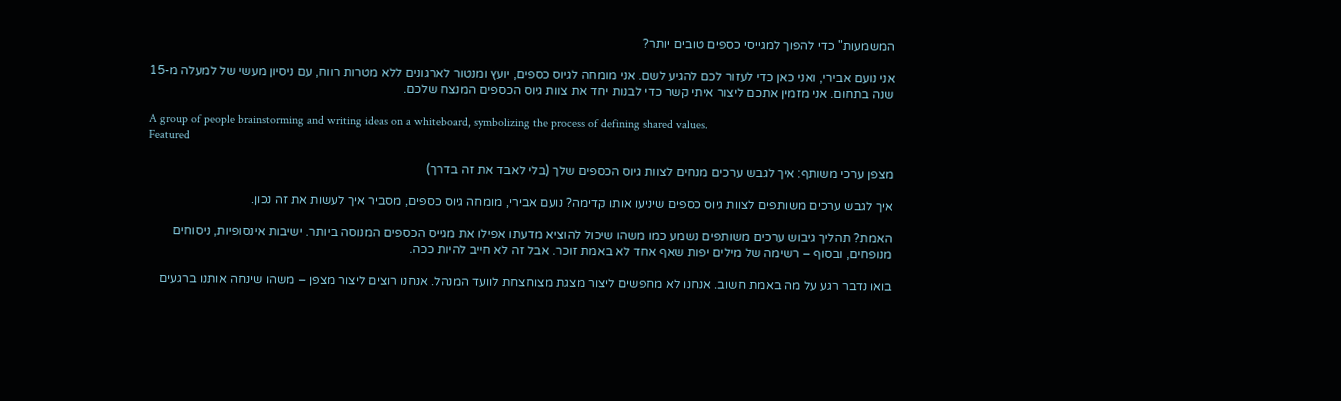המשמעות" כדי להפוך למגייסי כספים טובים יותר?

אני נועם אבירי, ואני כאן כדי לעזור לכם להגיע לשם. אני מומחה לגיוס כספים, יועץ ומנטור לארגונים ללא מטרות רווח, עם ניסיון מעשי של למעלה מ-15 שנה בתחום. אני מזמין אתכם ליצור איתי קשר כדי לבנות יחד את צוות גיוס הכספים המנצח שלכם.

A group of people brainstorming and writing ideas on a whiteboard, symbolizing the process of defining shared values.
Featured

מצפן ערכי משותף: איך לגבש ערכים מנחים לצוות גיוס הכספים שלך (בלי לאבד את זה בדרך)

איך לגבש ערכים משותפים לצוות גיוס כספים שיניעו אותו קדימה? נועם אבירי, מומחה גיוס כספים, מסביר איך לעשות את זה נכון.

האמת? תהליך גיבוש ערכים משותפים נשמע כמו משהו שיכול להוציא מדעתו אפילו את מגייס הכספים המנוסה ביותר. ישיבות אינסופיות, ניסוחים מנופחים, ובסוף – רשימה של מילים יפות שאף אחד לא באמת זוכר. אבל זה לא חייב להיות ככה.

בואו נדבר רגע על מה באמת חשוב. אנחנו לא מחפשים ליצור מצגת מצוחצחת לוועד המנהל. אנחנו רוצים ליצור מצפן – משהו שינחה אותנו ברגעים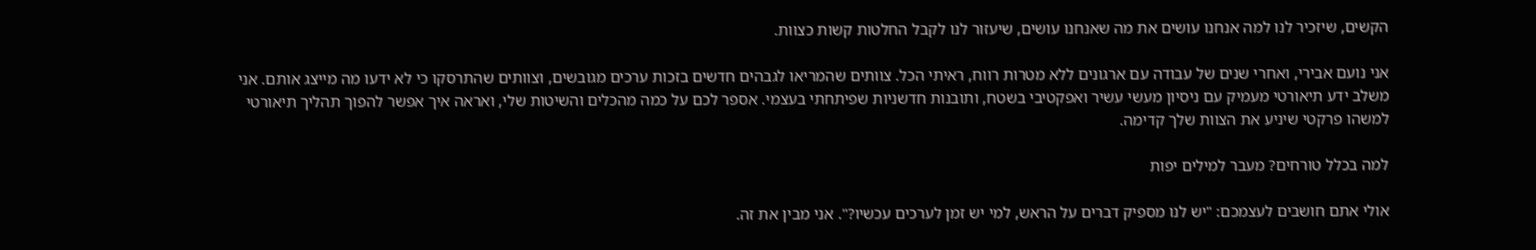הקשים, שיזכיר לנו למה אנחנו עושים את מה שאנחנו עושים, שיעזור לנו לקבל החלטות קשות כצוות.

אני נועם אבירי, ואחרי שנים של עבודה עם ארגונים ללא מטרות רווח, ראיתי הכל. צוותים שהמריאו לגבהים חדשים בזכות ערכים מגובשים, וצוותים שהתרסקו כי לא ידעו מה מייצג אותם. אני משלב ידע תיאורטי מעמיק עם ניסיון מעשי עשיר ואפקטיבי בשטח, ותובנות חדשניות שפיתחתי בעצמי. אספר לכם על כמה מהכלים והשיטות שלי, ואראה איך אפשר להפוך תהליך תיאורטי למשהו פרקטי שיניע את הצוות שלך קדימה.

למה בכלל טורחים? מעבר למילים יפות

אולי אתם חושבים לעצמכם: "יש לנו מספיק דברים על הראש, למי יש זמן לערכים עכשיו?". אני מבין את זה.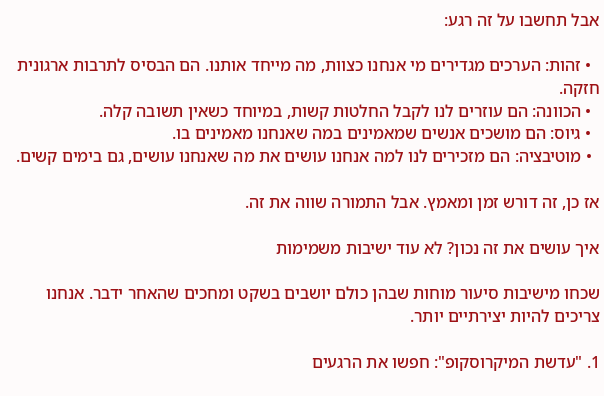אבל תחשבו על זה רגע:

  • זהות: הערכים מגדירים מי אנחנו כצוות, מה מייחד אותנו. הם הבסיס לתרבות ארגונית חזקה.
  • הכוונה: הם עוזרים לנו לקבל החלטות קשות, במיוחד כשאין תשובה קלה.
  • גיוס: הם מושכים אנשים שמאמינים במה שאנחנו מאמינים בו.
  • מוטיבציה: הם מזכירים לנו למה אנחנו עושים את מה שאנחנו עושים, גם בימים קשים.

אז כן, זה דורש זמן ומאמץ. אבל התמורה שווה את זה.

איך עושים את זה נכון? לא עוד ישיבות משמימות

שכחו מישיבות סיעור מוחות שבהן כולם יושבים בשקט ומחכים שהאחר ידבר. אנחנו צריכים להיות יצירתיים יותר.

1. "עדשת המיקרוסקופ": חפשו את הרגעים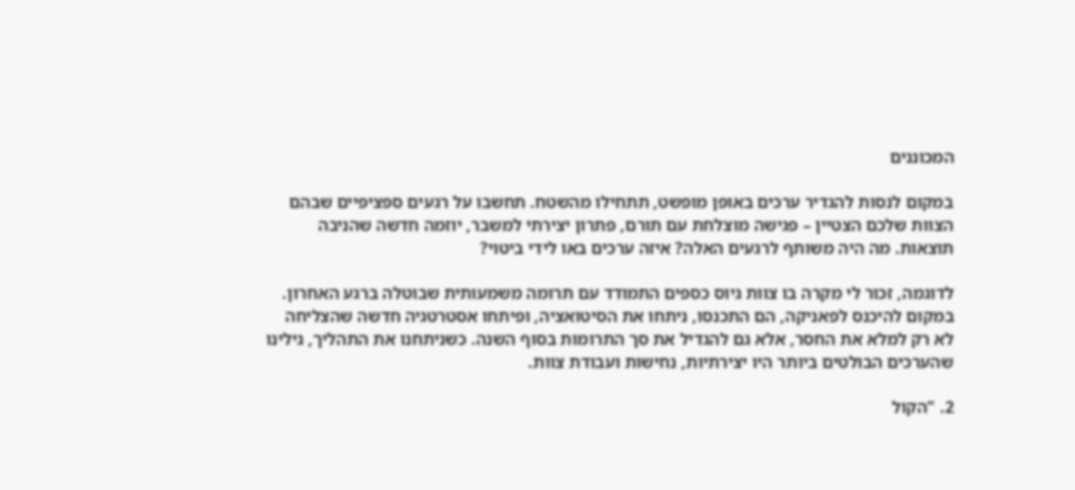המכוננים

במקום לנסות להגדיר ערכים באופן מופשט, תתחילו מהשטח. תחשבו על רגעים ספציפיים שבהם הצוות שלכם הצטיין – פגישה מוצלחת עם תורם, פתרון יצירתי למשבר, יוזמה חדשה שהניבה תוצאות. מה היה משותף לרגעים האלה? איזה ערכים באו לידי ביטוי?

לדוגמה, זכור לי מקרה בו צוות גיוס כספים התמודד עם תרומה משמעותית שבוטלה ברגע האחרון. במקום להיכנס לפאניקה, הם התכנסו, ניתחו את הסיטואציה, ופיתחו אסטרטגיה חדשה שהצליחה לא רק למלא את החסר, אלא גם להגדיל את סך התרומות בסוף השנה. כשניתחנו את התהליך, גילינו שהערכים הבולטים ביותר היו יצירתיות, נחישות ועבודת צוות.

2. "הקול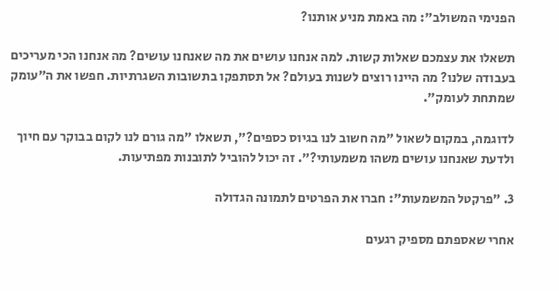הפנימי המשולב": מה באמת מניע אותנו?

תשאלו את עצמכם שאלות קשות. למה אנחנו עושים את מה שאנחנו עושים? מה אנחנו הכי מעריכים בעבודה שלנו? מה היינו רוצים לשנות בעולם? אל תסתפקו בתשובות השגרתיות. חפשו את ה"עומק שמתחת לעומק".

לדוגמה, במקום לשאול "מה חשוב לנו בגיוס כספים?", תשאלו "מה גורם לנו לקום בבוקר עם חיוך ולדעת שאנחנו עושים משהו משמעותי?". זה יכול להוביל לתובנות מפתיעות.

3. "פרקטל המשמעות": חברו את הפרטים לתמונה הגדולה

אחרי שאספתם מספיק רגעים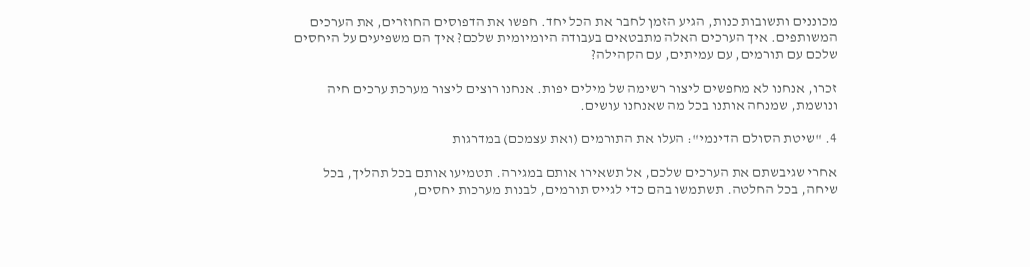מכוננים ותשובות כנות, הגיע הזמן לחבר את הכל יחד. חפשו את הדפוסים החוזרים, את הערכים המשותפים. איך הערכים האלה מתבטאים בעבודה היומיומית שלכם? איך הם משפיעים על היחסים שלכם עם תורמים, עם עמיתים, עם הקהילה?

זכרו, אנחנו לא מחפשים ליצור רשימה של מילים יפות. אנחנו רוצים ליצור מערכת ערכים חיה ונושמת, שמנחה אותנו בכל מה שאנחנו עושים.

4. "שיטת הסולם הדינמי": העלו את התורמים (ואת עצמכם) במדרגות

אחרי שגיבשתם את הערכים שלכם, אל תשאירו אותם במגירה. תטמיעו אותם בכל תהליך, בכל שיחה, בכל החלטה. תשתמשו בהם כדי לגייס תורמים, לבנות מערכות יחסים,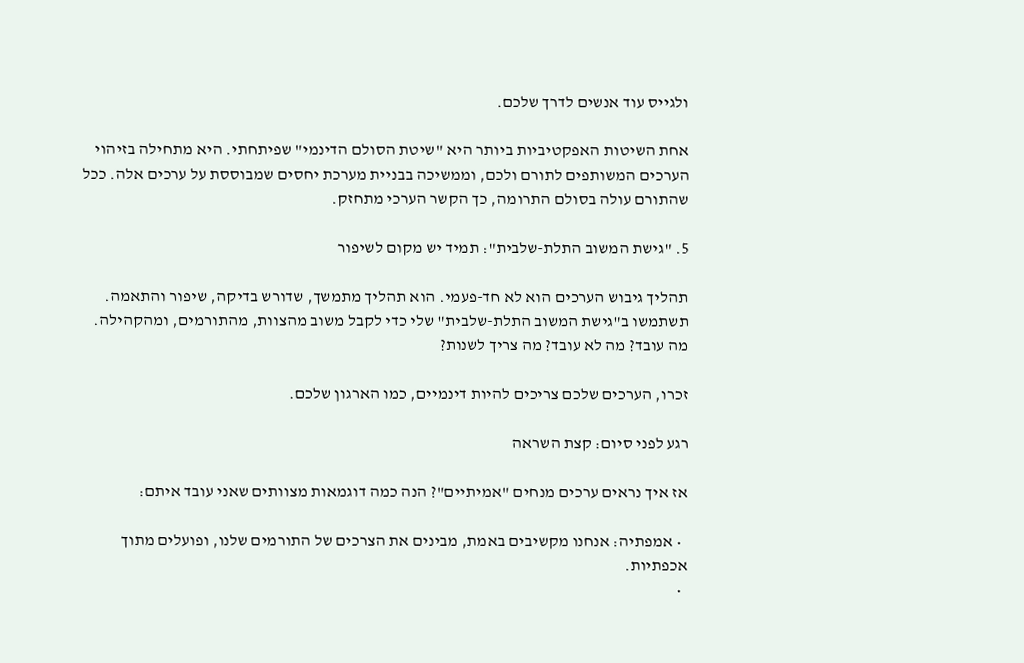ולגייס עוד אנשים לדרך שלכם.

אחת השיטות האפקטיביות ביותר היא "שיטת הסולם הדינמי" שפיתחתי. היא מתחילה בזיהוי הערכים המשותפים לתורם ולכם, וממשיכה בבניית מערכת יחסים שמבוססת על ערכים אלה. ככל שהתורם עולה בסולם התרומה, כך הקשר הערכי מתחזק.

5. "גישת המשוב התלת-שלבית": תמיד יש מקום לשיפור

תהליך גיבוש הערכים הוא לא חד-פעמי. הוא תהליך מתמשך, שדורש בדיקה, שיפור והתאמה. תשתמשו ב"גישת המשוב התלת-שלבית" שלי כדי לקבל משוב מהצוות, מהתורמים, ומהקהילה. מה עובד? מה לא עובד? מה צריך לשנות?

זכרו, הערכים שלכם צריכים להיות דינמיים, כמו הארגון שלכם.

רגע לפני סיום: קצת השראה

אז איך נראים ערכים מנחים "אמיתיים"? הנה כמה דוגמאות מצוותים שאני עובד איתם:

  • אמפתיה: אנחנו מקשיבים באמת, מבינים את הצרכים של התורמים שלנו, ופועלים מתוך אכפתיות.
  •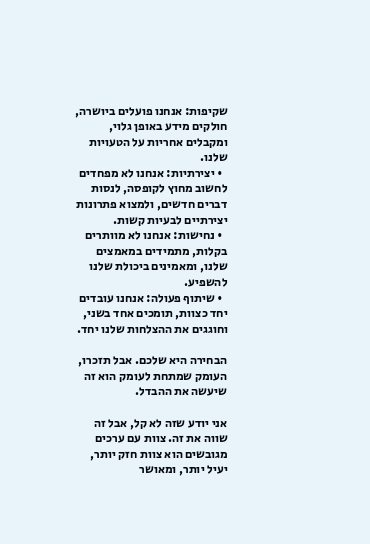שקיפות: אנחנו פועלים ביושרה, חולקים מידע באופן גלוי, ומקבלים אחריות על הטעויות שלנו.
  • יצירתיות: אנחנו לא מפחדים לחשוב מחוץ לקופסה, לנסות דברים חדשים, ולמצוא פתרונות יצירתיים לבעיות קשות.
  • נחישות: אנחנו לא מוותרים בקלות, מתמידים במאמצים שלנו, ומאמינים ביכולת שלנו להשפיע.
  • שיתוף פעולה: אנחנו עובדים יחד כצוות, תומכים אחד בשני, וחוגגים את ההצלחות שלנו יחד.

הבחירה היא שלכם. אבל תזכרו, העומק שמתחת לעומק הוא זה שיעשה את ההבדל.

אני יודע שזה לא קל, אבל זה שווה את זה. צוות עם ערכים מגובשים הוא צוות חזק יותר, יעיל יותר, ומאושר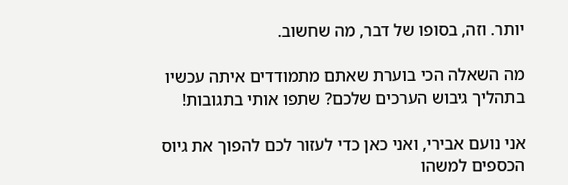יותר. וזה, בסופו של דבר, מה שחשוב.

מה השאלה הכי בוערת שאתם מתמודדים איתה עכשיו בתהליך גיבוש הערכים שלכם? שתפו אותי בתגובות!

אני נועם אבירי, ואני כאן כדי לעזור לכם להפוך את גיוס הכספים למשהו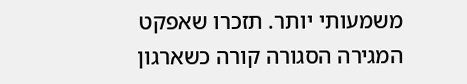משמעותי יותר. תזכרו שאפקט המגירה הסגורה קורה כשארגון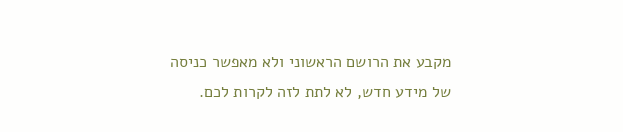מקבע את הרושם הראשוני ולא מאפשר כניסה של מידע חדש, לא לתת לזה לקרות לכם.